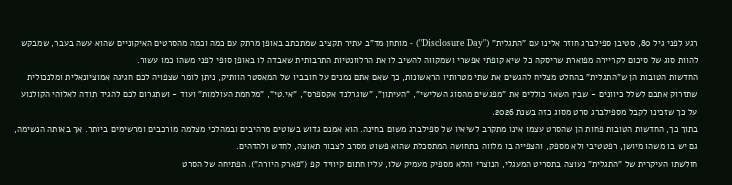רגע לפני גיל 80, סטיבן ספילברג חוזר אלינו עם "התגלית" ("Disclosure Day") - מותחן מד"ב עתיר תקציב שמתכתב באופן מרתק עם כמה וכמה מהסרטים האיקוניים שהוא עשה בעבר, שמבקש להוות סוג של סיכום לקריירה מפוארת שריסקה כל שיא קופתי אפשרי ושמקווה להשיב לו את הרלוונטיות התרבותית שאבדה לו באופן סופי לפני משהו כמו עשור.
החדשות הטובות הן ש"התגלית" בהחלט מצליח להגשים את שתי מטרותיו הראשונות, כך שאם אתם נמנים על חובביו של המאסטר הוותיק, ניתן לומר שצפויה לכם חגיגה אמוציונאלית ומלנכולית שתזרוק אתכם לשלל כיוונים - שבין השאר כוללים את "מפגשים מהסוג השלישי", "העיתון", "שוגרלנד אקספרס", "אי.טי", "מלחמת העולמות" ועוד - ושתגרום לכם להגיד תודה לאלוהי הקולנוע על כך שזכינו לקבל מספילברג סרט מסוג כזה בשנת 2026.
בתוך כך, החדשות הטובות פחות הן שהסרט עצמו אינו מתקרב לשיאיו של ספילברג משום בחינה. הוא אמנם גדוש בשוטים מרהיבים ובמהלכי מצלמה מורכבים ומרשימים ביותר. אך באותה הנשימה, גם יש בו משהו מיושן, רפטטיבי ולא מספק, והצפייה בו מלווה בתחושה המתסכלת שהוא פשוט מסרב לצבור תאוצה, לחדש ולהדהים.
חולשתו העיקרית של "התגלית" נעוצה בתסריט המעגלי, הנוצרי והלא מספיק מעמיק שלו, עליו חתום קיוויד קפ ("פארק היורה"). הפתיחה של הסרט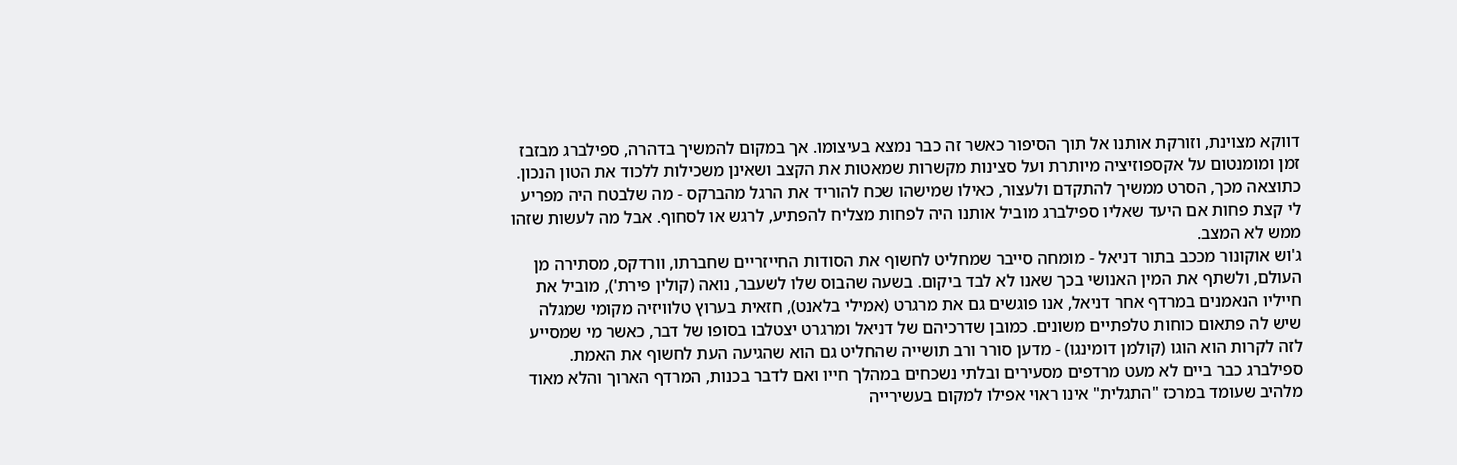דווקא מצוינת, וזורקת אותנו אל תוך הסיפור כאשר זה כבר נמצא בעיצומו. אך במקום להמשיך בדהרה, ספילברג מבזבז זמן ומומנטום על אקספוזיציה מיותרת ועל סצינות מקשרות שמאטות את הקצב ושאינן משכילות ללכוד את הטון הנכון.
כתוצאה מכך, הסרט ממשיך להתקדם ולעצור, כאילו שמישהו שכח להוריד את הרגל מהברקס - מה שלבטח היה מפריע לי קצת פחות אם היעד שאליו ספילברג מוביל אותנו היה לפחות מצליח להפתיע, לרגש או לסחוף. אבל מה לעשות שזהו ממש לא המצב.
ג'וש אוקונור מככב בתור דניאל - מומחה סייבר שמחליט לחשוף את הסודות החייזריים שחברתו, וורדקס, מסתירה מן העולם, ולשתף את המין האנושי בכך שאנו לא לבד ביקום. בשעה שהבוס שלו לשעבר, נואה (קולין פירת'), מוביל את חייליו הנאמנים במרדף אחר דניאל, אנו פוגשים גם את מרגרט (אמילי בלאנט), חזאית בערוץ טלוויזיה מקומי שמגלה שיש לה פתאום כוחות טלפתיים משונים. כמובן שדרכיהם של דניאל ומרגרט יצטלבו בסופו של דבר, כאשר מי שמסייע לזה לקרות הוא הוגו (קולמן דומינגו) - מדען סורר ורב תושייה שהחליט גם הוא שהגיעה העת לחשוף את האמת.
ספילברג כבר ביים לא מעט מרדפים מסעירים ובלתי נשכחים במהלך חייו ואם לדבר בכנות, המרדף הארוך והלא מאוד מלהיב שעומד במרכז "התגלית" אינו ראוי אפילו למקום בעשירייה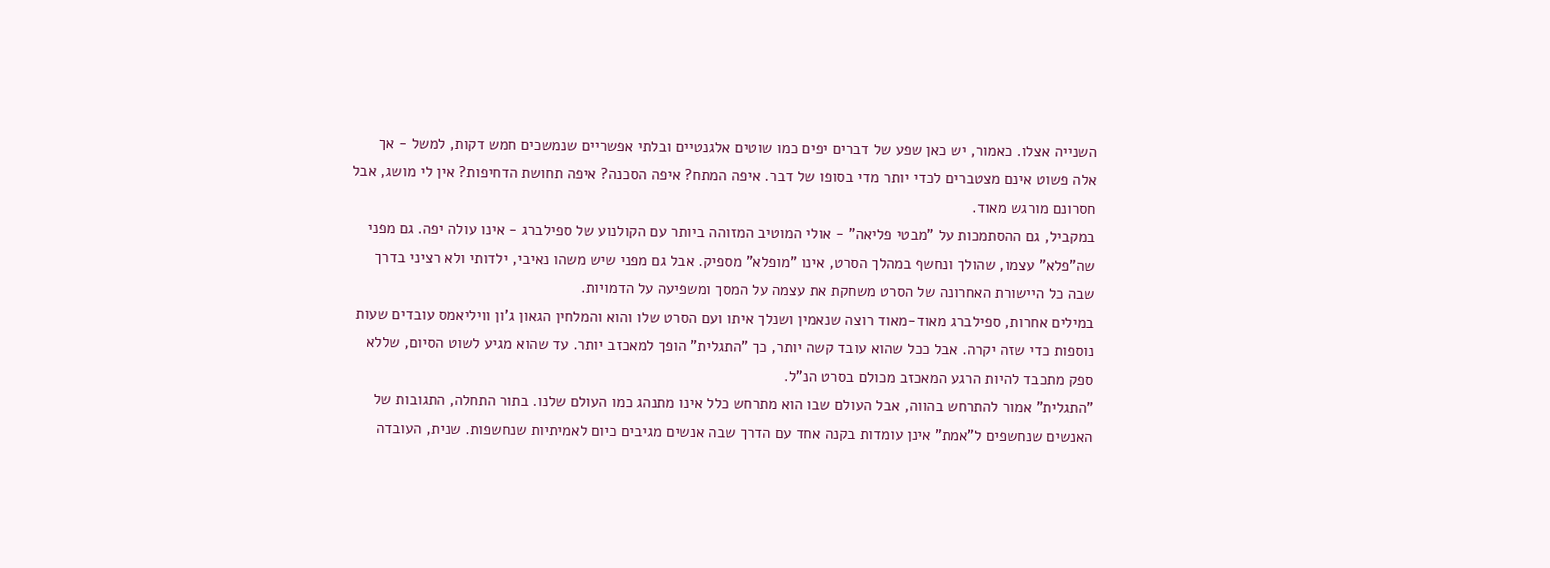השנייה אצלו. כאמור, יש כאן שפע של דברים יפים כמו שוטים אלגנטיים ובלתי אפשריים שנמשכים חמש דקות, למשל - אך אלה פשוט אינם מצטברים לכדי יותר מדי בסופו של דבר. איפה המתח? איפה הסכנה? איפה תחושת הדחיפות? אין לי מושג, אבל חסרונם מורגש מאוד.
במקביל, גם ההסתמכות על "מבטי פליאה" - אולי המוטיב המזוהה ביותר עם הקולנוע של ספילברג - אינו עולה יפה. גם מפני שה"פלא" עצמו, שהולך ונחשף במהלך הסרט, אינו "מופלא" מספיק. אבל גם מפני שיש משהו נאיבי, ילדותי ולא רציני בדרך שבה כל היישורת האחרונה של הסרט משחקת את עצמה על המסך ומשפיעה על הדמויות.
במילים אחרות, ספילברג מאוד-מאוד רוצה שנאמין ושנלך איתו ועם הסרט שלו והוא והמלחין הגאון ג'ון וויליאמס עובדים שעות נוספות כדי שזה יקרה. אבל ככל שהוא עובד קשה יותר, כך "התגלית" הופך למאכזב יותר. עד שהוא מגיע לשוט הסיום, שללא ספק מתכבד להיות הרגע המאכזב מכולם בסרט הנ"ל.
"התגלית" אמור להתרחש בהווה, אבל העולם שבו הוא מתרחש כלל אינו מתנהג כמו העולם שלנו. בתור התחלה, התגובות של האנשים שנחשפים ל"אמת" אינן עומדות בקנה אחד עם הדרך שבה אנשים מגיבים כיום לאמיתיות שנחשפות. שנית, העובדה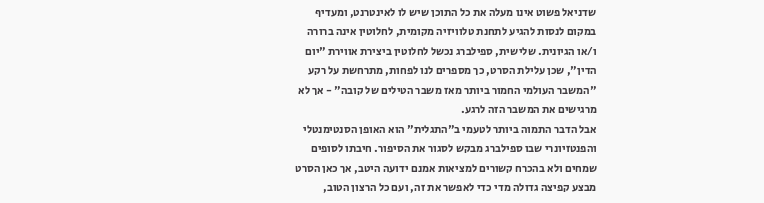שדניאל פשוט אינו מעלה את כל התוכן שיש לו לאינטרנט, ומעדיף במקום לנסות להגיע לתחנת טלוויזיה מקומית, לחלוטין אינה ברורה ו/או הגיונית. שלישית, ספילברג נכשל לחלוטין ביצירת אווירת "יום הדין", שכן עלילת הסרט, כך מספרים לנו לפחות, מתרחשת על רקע "המשבר העולמי החמור ביותר מאז משבר הטילים של קובה" - אך לא מרגישים את המשבר הזה לרגע.
אבל הדבר התמוה ביותר לטעמי ב"התגלית" הוא האופן הסנטימנטלי והפנטזיונרי שבו ספילברג מבקש לסגור את הסיפור. חיבתו לסופים שמחים ולא בהכרח קשורים למציאות אמנם ידועה היטב, אך כאן הסרט מבצע קפיצה גדולה מדי כדי לאפשר את זה, ועם כל הרצון הטוב,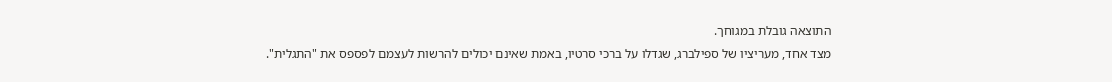התוצאה גובלת במגוחך.
מצד אחד, מעריציו של ספילברג, שגדלו על ברכי סרטיו, באמת שאינם יכולים להרשות לעצמם לפספס את "התגלית".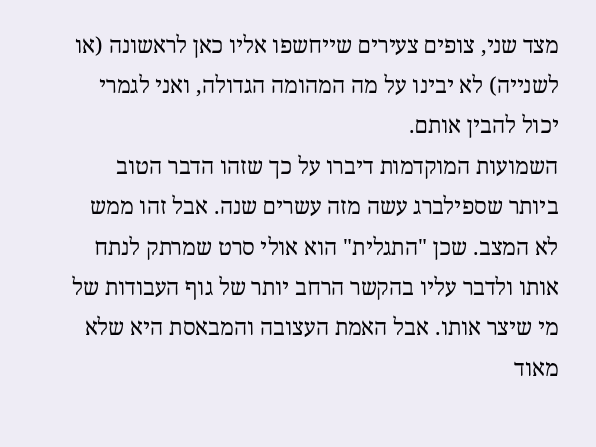מצד שני, צופים צעירים שייחשפו אליו כאן לראשונה (או לשנייה) לא יבינו על מה המהומה הגדולה, ואני לגמרי יכול להבין אותם.
השמועות המוקדמות דיברו על כך שזהו הדבר הטוב ביותר שספילברג עשה מזה עשרים שנה. אבל זהו ממש לא המצב. שכן "התגלית" הוא אולי סרט שמרתק לנתח אותו ולדבר עליו בהקשר הרחב יותר של גוף העבודות של מי שיצר אותו. אבל האמת העצובה והמבאסת היא שלא מאוד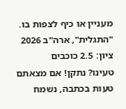מעניין או כיף לצפות בו.
"התגלית", ארה"ב 2026
ציון: 2.5 כוכבים
טעינו? נתקן! אם מצאתם טעות בכתבה, נשמח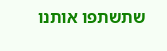שתשתפו אותנו